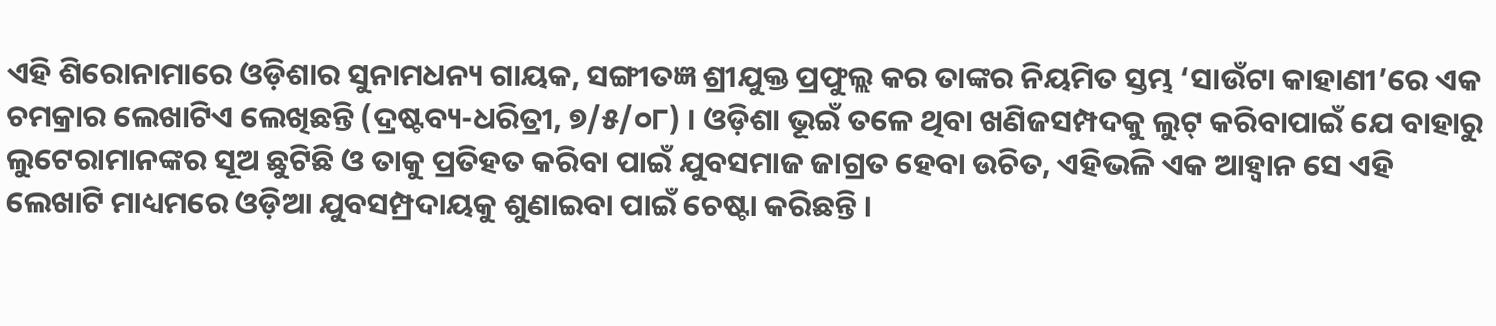ଏହି ଶିରୋନାମାରେ ଓଡ଼ିଶାର ସୁନାମଧନ୍ୟ ଗାୟକ, ସଙ୍ଗୀତଜ୍ଞ ଶ୍ରୀଯୁକ୍ତ ପ୍ରଫୁଲ୍ଲ କର ତାଙ୍କର ନିୟମିତ ସ୍ତମ୍ଭ ‘ସାଉଁଟା କାହାଣୀ’ରେ ଏକ ଚମକ୍ରାର ଲେଖାଟିଏ ଲେଖିଛନ୍ତି (ଦ୍ରଷ୍ଟବ୍ୟ-ଧରିତ୍ରୀ, ୭/୫/୦୮) । ଓଡ଼ିଶା ଭୂଇଁ ତଳେ ଥିବା ଖଣିଜସମ୍ପଦକୁ ଲୁଟ୍ କରିବାପାଇଁ ଯେ ବାହାରୁ ଲୁଟେରାମାନଙ୍କର ସୂଅ ଛୁଟିଛି ଓ ତାକୁ ପ୍ରତିହତ କରିବା ପାଇଁ ଯୁବସମାଜ ଜାଗ୍ରତ ହେବା ଉଚିତ, ଏହିଭଳି ଏକ ଆହ୍ୱାନ ସେ ଏହି ଲେଖାଟି ମାଧ୍ୟମରେ ଓଡ଼ିଆ ଯୁବସମ୍ପ୍ରଦାୟକୁ ଶୁଣାଇବା ପାଇଁ ଚେଷ୍ଟା କରିଛନ୍ତି ।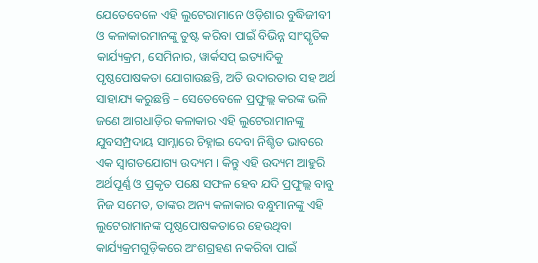ଯେତେବେଳେ ଏହି ଲୁଟେରାମାନେ ଓଡ଼ିଶାର ବୁଦ୍ଧିଜୀବୀ ଓ କଳାକାରମାନଙ୍କୁ ତୁଷ୍ଟ କରିବା ପାଇଁ ବିଭିନ୍ନ ସାଂସ୍କୃତିକ କାର୍ଯ୍ୟକ୍ରମ, ସେମିନାର, ୱାର୍କସପ୍ ଇତ୍ୟାଦିକୁ ପୃଷ୍ଠପୋଷକତା ଯୋଗାଉଛନ୍ତି, ଅତି ଉଦାରତାର ସହ ଅର୍ଥ ସାହାଯ୍ୟ କରୁଛନ୍ତି – ସେତେବେଳେ ପ୍ରଫୁଲ୍ଲ କରଙ୍କ ଭଳି ଜଣେ ଆଗଧାଡ଼ିର କଳାକାର ଏହି ଲୁଟେରାମାନଙ୍କୁ ଯୁବସମ୍ପ୍ରଦାୟ ସାମ୍ନାରେ ଚିହ୍ନାଇ ଦେବା ନିଶ୍ଚିତ ଭାବରେ ଏକ ସ୍ୱାଗତଯୋଗ୍ୟ ଉଦ୍ୟମ । କିନ୍ତୁ ଏହି ଉଦ୍ୟମ ଆହୁରି ଅର୍ଥପୂର୍ଣ୍ଣ ଓ ପ୍ରକୃତ ପକ୍ଷେ ସଫଳ ହେବ ଯଦି ପ୍ରଫୁଲ୍ଲ ବାବୁ ନିଜ ସମେତ, ତାଙ୍କର ଅନ୍ୟ କଳାକାର ବନ୍ଧୁମାନଙ୍କୁ ଏହି ଲୁଟେରାମାନଙ୍କ ପୃଷ୍ଠପୋଷକତାରେ ହେଉଥିବା କାର୍ଯ୍ୟକ୍ରମଗୁଡ଼ିକରେ ଅଂଶଗ୍ରହଣ ନକରିବା ପାଇଁ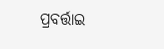ପ୍ରବର୍ତ୍ତାଇ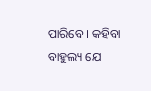ପାରିବେ । କହିବା ବାହୁଲ୍ୟ ଯେ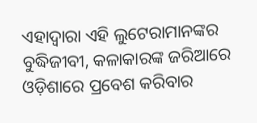ଏହାଦ୍ୱାରା ଏହି ଲୁଟେରାମାନଙ୍କର ବୁଦ୍ଧିଜୀବୀ, କଳାକାରଙ୍କ ଜରିଆରେ ଓଡ଼ିଶାରେ ପ୍ରବେଶ କରିବାର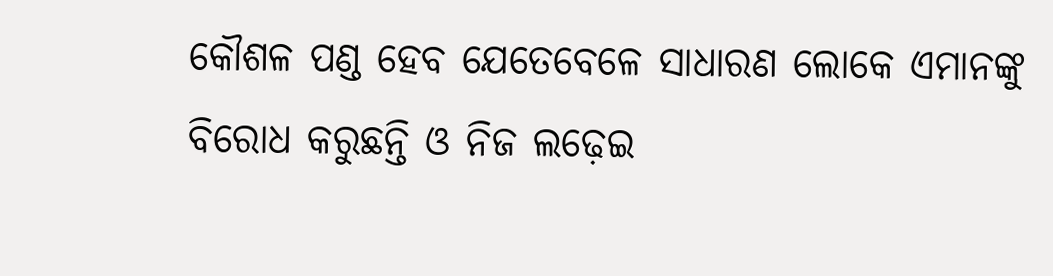କୌଶଳ ପଣ୍ଡ ହେବ ଯେତେବେଳେ ସାଧାରଣ ଲୋକେ ଏମାନଙ୍କୁ ବିରୋଧ କରୁଛନ୍ତି ଓ ନିଜ ଲଢ଼େଇ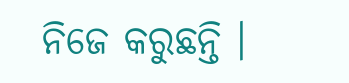ନିଜେ କରୁଛନ୍ତି ।